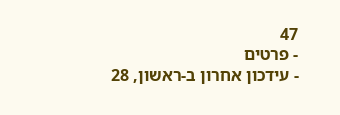47
- פרטים
- עידכון אחרון ב-ראשון, 28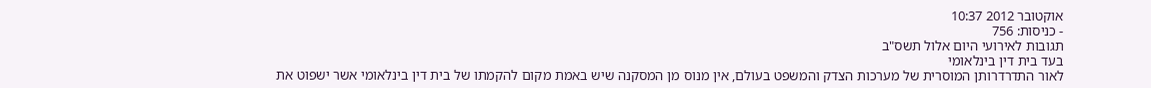אוקטובר 2012 10:37
- כניסות: 756
תגובות לאירועי היום אלול תשס"ב
בעד בית דין בינלאומי
לאור התדרדרותן המוסרית של מערכות הצדק והמשפט בעולם, אין מנוס מן המסקנה שיש באמת מקום להקמתו של בית דין בינלאומי אשר ישפוט את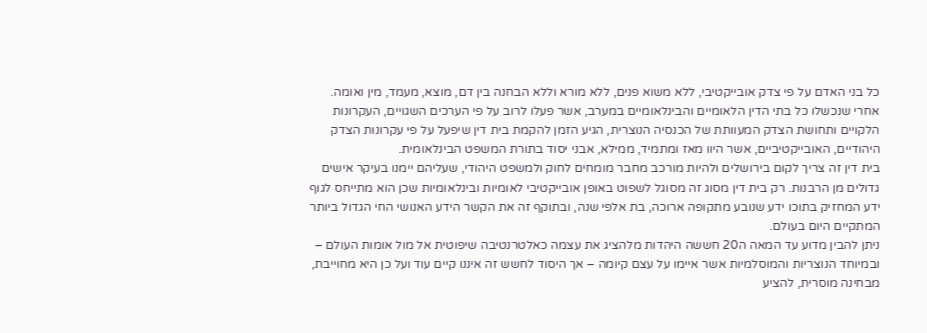כל בני האדם על פי צדק אובייקטיבי, ללא משוא פנים, ללא מורא וללא הבחנה בין דם, מוצא, מעמד, מין ואומה.
אחרי שנכשלו כל בתי הדין הלאומיים והבינלאומיים במערב, אשר פעלו לרוב על פי הערכים השגויים, העקרונות הלקויים ותחושת הצדק המעוותת של הכנסיה הנוצרית, הגיע הזמן להקמת בית דין שיפעל על פי עקרונות הצדק היהודיים, האובייקטיביים, אשר היוו מאז ומתמיד, ממילא, אבני יסוד בתורת המשפט הבינלאומית.
בית דין זה צריך לקום בירושלים ולהיות מורכב מחבר מומחים לחוק ולמשפט היהודי, שעליהם יימנו בעיקר אישים גדולים מן הרבנות. רק בית דין מסוג זה מסוגל לשפוט באופן אובייקטיבי לאומיות ובינלאומיות שכן הוא מתייחס לגוף ידע המחזיק בתוכו ידע שנובע מתקופה ארוכה, בת אלפי שנה, ובתוקף זה את הקשר הידע האנושי החי הגדול ביותר המתקיים היום בעולם.
ניתן להבין מדוע עד המאה ה20 חששה היהדות מלהציג את עצמה כאלטרנטיבה שיפוטית אל מול אומות העולם – ובמיוחד הנוצריות והמוסלמיות אשר איימו על עצם קיומה – אך היסוד לחשש זה איננו קיים עוד ועל כן היא מחוייבת, מבחינה מוסרית, להציע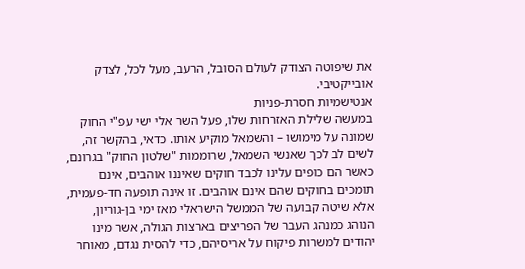את שיפוטה הצודק לעולם הסובל, הרעב, מעל לכל, לצדק אובייקטיבי.
אנטישמיות חסרת-פניות
במעשה שלילת האזרחות שלו, פעל השר אלי ישי עפ"י החוק שמונה על מימושו – והשמאל מוקיע אותו. כדאי, בהקשר זה, לשים לב לכך שאנשי השמאל, שרוממות "שלטון החוק" בגרונם, כאשר הם כופים עלינו לכבד חוקים שאיננו אוהבים, אינם תומכים בחוקים שהם אינם אוהבים. זו אינה תופעה חד-פעמית, אלא שיטה קבועה של הממשל הישראלי מאז ימי בן-גוריון, הנוהג כמנהג העבר של הפריצים בארצות הגולה, אשר מינו יהודים למשרות פיקוח על אריסיהם, כדי להסית נגדם, מאוחר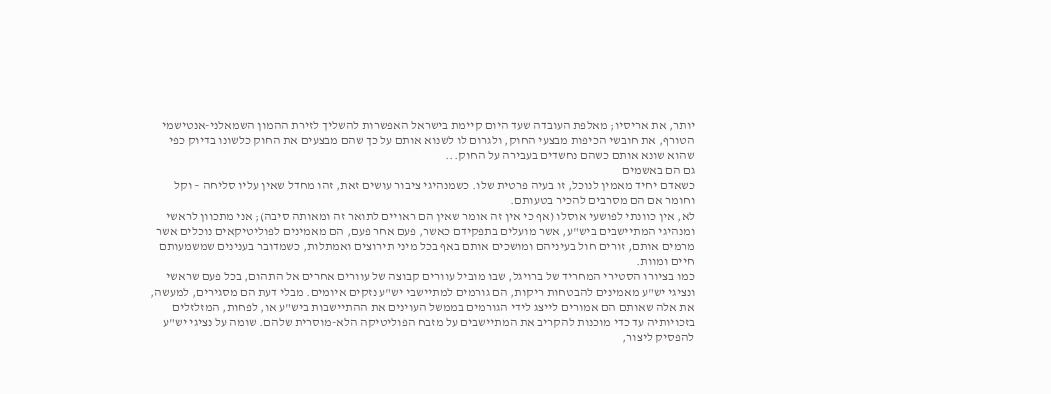יותר, את אריסיו; מאלפת העובדה שעד היום קיימת בישראל האפשרות להשליך לזירת ההמון השמאלני-אנטישמי הטורף, את חובשי הכיפות מבצעי החוק, ולגרום לו לשנוא אותם על כך שהם מבצעים את החוק כלשונו בדיוק כפי שהוא שונא אותם כשהם נחשדים בעבירה על החוק...
גם הם באשמים
כשאדם יחיד מאמין לנוכל, זו בעיה פרטית שלו. כשמנהיגי ציבור עושים זאת, זהו מחדל שאין עליו סליחה – וקל וחומר אם הם מסרבים להכיר בטעותם.
לא, אין כוונתי לפושעי אוסלו (אף כי אין זה אומר שאין הם ראויים לתואר זה ומאותה סיבה); אני מתכוון לראשי ומנהיגי המתיישבים ביש"ע, אשר מועלים בתפקידם כאשר, פעם אחר פעם, הם מאמינים לפוליטיקאים נוכלים אשר מרמים אותם, זורים חול בעיניהם ומושכים אותם באף בכל מיני תירוצים ואמתלות, כשמדובר בענינים שמשמעותם חיים ומוות.
כמו בציורו הסטירי המחריד של ברויגל, שבו מוביל עוורים קבוצה של עוורים אחרים אל התהום, בכל פעם שראשי ונציגי יש"ע מאמינים להבטחות ריקות, הם גורמים למתיישבי יש"ע נזקים איומים. מבלי דעת הם מסגירים, למעשה, את אלה שאותם הם אמורים לייצג לידי הגורמים בממשל העוינים את ההתיישבות ביש"ע או, לפחות, המזלזלים בזכויותיה עד כדי מוכנות להקריב את המתיישבים על מזבח הפוליטיקה הלא-מוסרית שלהם. שומה על נציגי יש"ע להפסיק ליצור,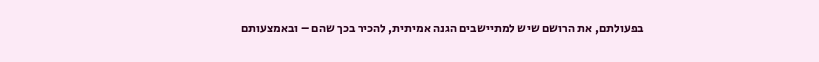בפעולתם, את הרושם שיש למתיישבים הגנה אמיתית, להכיר בכך שהם – ובאמצעותם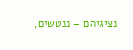נציגיהם – ננטשים,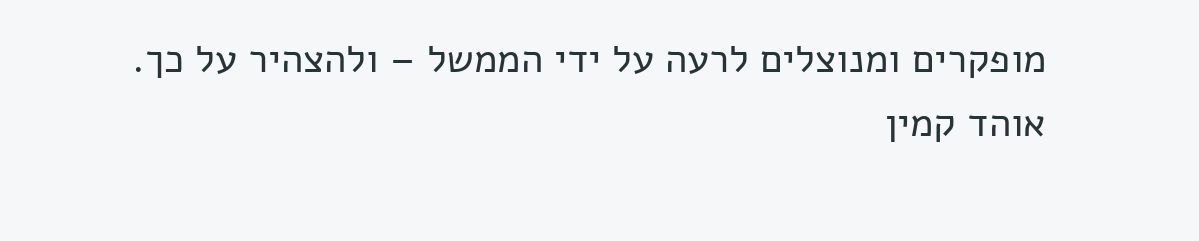מופקרים ומנוצלים לרעה על ידי הממשל – ולהצהיר על כך.
אוהד קמין